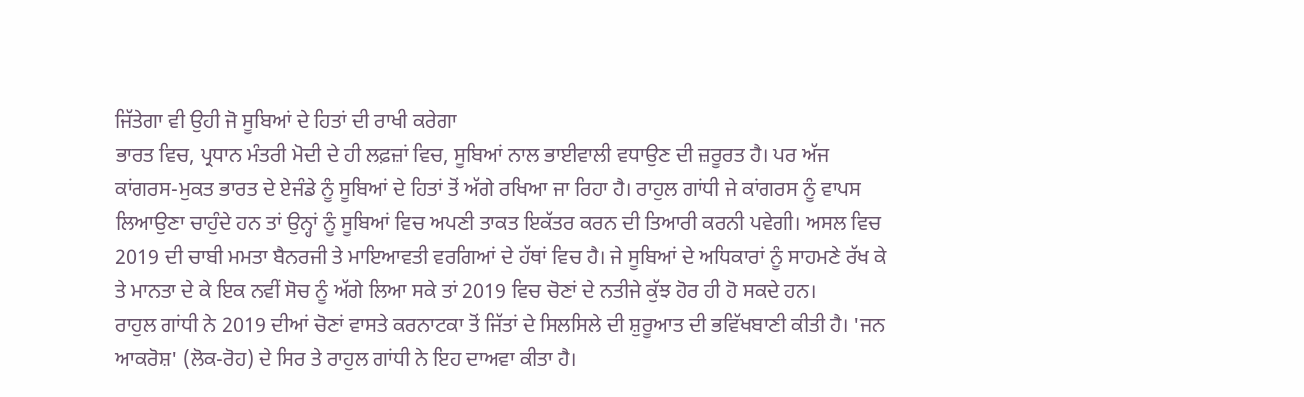ਜਿੱਤੇਗਾ ਵੀ ਉਹੀ ਜੋ ਸੂਬਿਆਂ ਦੇ ਹਿਤਾਂ ਦੀ ਰਾਖੀ ਕਰੇਗਾ
ਭਾਰਤ ਵਿਚ, ਪ੍ਰਧਾਨ ਮੰਤਰੀ ਮੋਦੀ ਦੇ ਹੀ ਲਫ਼ਜ਼ਾਂ ਵਿਚ, ਸੂਬਿਆਂ ਨਾਲ ਭਾਈਵਾਲੀ ਵਧਾਉਣ ਦੀ ਜ਼ਰੂਰਤ ਹੈ। ਪਰ ਅੱਜ ਕਾਂਗਰਸ-ਮੁਕਤ ਭਾਰਤ ਦੇ ਏਜੰਡੇ ਨੂੰ ਸੂਬਿਆਂ ਦੇ ਹਿਤਾਂ ਤੋਂ ਅੱਗੇ ਰਖਿਆ ਜਾ ਰਿਹਾ ਹੈ। ਰਾਹੁਲ ਗਾਂਧੀ ਜੇ ਕਾਂਗਰਸ ਨੂੰ ਵਾਪਸ ਲਿਆਉਣਾ ਚਾਹੁੰਦੇ ਹਨ ਤਾਂ ਉਨ੍ਹਾਂ ਨੂੰ ਸੂਬਿਆਂ ਵਿਚ ਅਪਣੀ ਤਾਕਤ ਇਕੱਤਰ ਕਰਨ ਦੀ ਤਿਆਰੀ ਕਰਨੀ ਪਵੇਗੀ। ਅਸਲ ਵਿਚ 2019 ਦੀ ਚਾਬੀ ਮਮਤਾ ਬੈਨਰਜੀ ਤੇ ਮਾਇਆਵਤੀ ਵਰਗਿਆਂ ਦੇ ਹੱਥਾਂ ਵਿਚ ਹੈ। ਜੇ ਸੂਬਿਆਂ ਦੇ ਅਧਿਕਾਰਾਂ ਨੂੰ ਸਾਹਮਣੇ ਰੱਖ ਕੇ ਤੇ ਮਾਨਤਾ ਦੇ ਕੇ ਇਕ ਨਵੀਂ ਸੋਚ ਨੂੰ ਅੱਗੇ ਲਿਆ ਸਕੇ ਤਾਂ 2019 ਵਿਚ ਚੋਣਾਂ ਦੇ ਨਤੀਜੇ ਕੁੱਝ ਹੋਰ ਹੀ ਹੋ ਸਕਦੇ ਹਨ।
ਰਾਹੁਲ ਗਾਂਧੀ ਨੇ 2019 ਦੀਆਂ ਚੋਣਾਂ ਵਾਸਤੇ ਕਰਨਾਟਕਾ ਤੋਂ ਜਿੱਤਾਂ ਦੇ ਸਿਲਸਿਲੇ ਦੀ ਸ਼ੁਰੂਆਤ ਦੀ ਭਵਿੱਖਬਾਣੀ ਕੀਤੀ ਹੈ। 'ਜਨ ਆਕਰੋਸ਼' (ਲੋਕ-ਰੋਹ) ਦੇ ਸਿਰ ਤੇ ਰਾਹੁਲ ਗਾਂਧੀ ਨੇ ਇਹ ਦਾਅਵਾ ਕੀਤਾ ਹੈ।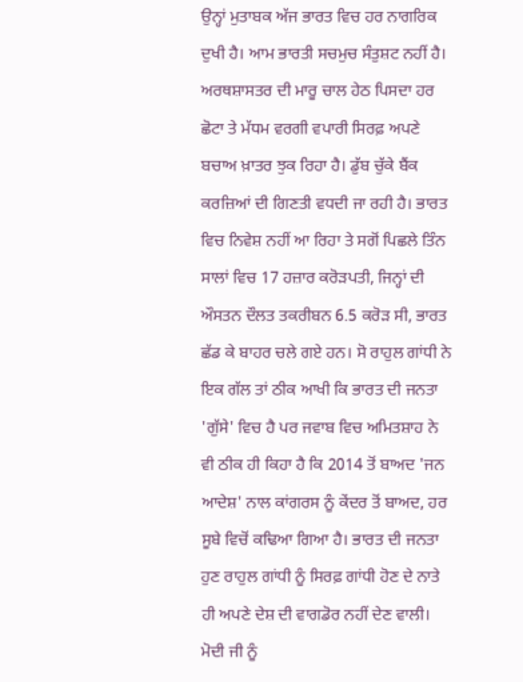ਉਨ੍ਹਾਂ ਮੁਤਾਬਕ ਅੱਜ ਭਾਰਤ ਵਿਚ ਹਰ ਨਾਗਰਿਕ ਦੁਖੀ ਹੈ। ਆਮ ਭਾਰਤੀ ਸਚਮੁਚ ਸੰਤੁਸ਼ਟ ਨਹੀਂ ਹੈ। ਅਰਥਸ਼ਾਸਤਰ ਦੀ ਮਾਰੂ ਚਾਲ ਹੇਠ ਪਿਸਦਾ ਹਰ ਛੋਟਾ ਤੇ ਮੱਧਮ ਵਰਗੀ ਵਪਾਰੀ ਸਿਰਫ਼ ਅਪਣੇ ਬਚਾਅ ਖ਼ਾਤਰ ਝੁਕ ਰਿਹਾ ਹੈ। ਡੁੱਬ ਚੁੱਕੇ ਬੈਂਕ ਕਰਜ਼ਿਆਂ ਦੀ ਗਿਣਤੀ ਵਧਦੀ ਜਾ ਰਹੀ ਹੈ। ਭਾਰਤ ਵਿਚ ਨਿਵੇਸ਼ ਨਹੀਂ ਆ ਰਿਹਾ ਤੇ ਸਗੋਂ ਪਿਛਲੇ ਤਿੰਨ ਸਾਲਾਂ ਵਿਚ 17 ਹਜ਼ਾਰ ਕਰੋੜਪਤੀ, ਜਿਨ੍ਹਾਂ ਦੀ ਔਸਤਨ ਦੌਲਤ ਤਕਰੀਬਨ 6.5 ਕਰੋੜ ਸੀ, ਭਾਰਤ ਛੱਡ ਕੇ ਬਾਹਰ ਚਲੇ ਗਏ ਹਨ। ਸੋ ਰਾਹੁਲ ਗਾਂਧੀ ਨੇ ਇਕ ਗੱਲ ਤਾਂ ਠੀਕ ਆਖੀ ਕਿ ਭਾਰਤ ਦੀ ਜਨਤਾ 'ਗੁੱਸੇ' ਵਿਚ ਹੈ ਪਰ ਜਵਾਬ ਵਿਚ ਅਮਿਤਸ਼ਾਹ ਨੇ ਵੀ ਠੀਕ ਹੀ ਕਿਹਾ ਹੈ ਕਿ 2014 ਤੋਂ ਬਾਅਦ 'ਜਨ ਆਦੇਸ਼' ਨਾਲ ਕਾਂਗਰਸ ਨੂੰ ਕੇਂਦਰ ਤੋਂ ਬਾਅਦ, ਹਰ ਸੂਬੇ ਵਿਚੋਂ ਕਢਿਆ ਗਿਆ ਹੈ। ਭਾਰਤ ਦੀ ਜਨਤਾ ਹੁਣ ਰਾਹੁਲ ਗਾਂਧੀ ਨੂੰ ਸਿਰਫ਼ ਗਾਂਧੀ ਹੋਣ ਦੇ ਨਾਤੇ ਹੀ ਅਪਣੇ ਦੇਸ਼ ਦੀ ਵਾਗਡੋਰ ਨਹੀਂ ਦੇਣ ਵਾਲੀ। ਮੋਦੀ ਜੀ ਨੂੰ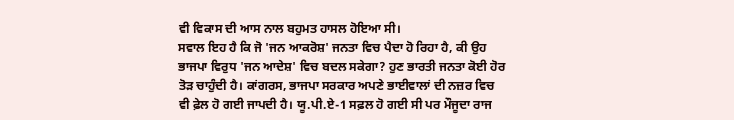ਵੀ ਵਿਕਾਸ ਦੀ ਆਸ ਨਾਲ ਬਹੁਮਤ ਹਾਸਲ ਹੋਇਆ ਸੀ।
ਸਵਾਲ ਇਹ ਹੈ ਕਿ ਜੋ 'ਜਨ ਆਕਰੋਸ਼' ਜਨਤਾ ਵਿਚ ਪੈਦਾ ਹੋ ਰਿਹਾ ਹੈ, ਕੀ ਉਹ ਭਾਜਪਾ ਵਿਰੁਧ 'ਜਨ ਆਦੇਸ਼' ਵਿਚ ਬਦਲ ਸਕੇਗਾ? ਹੁਣ ਭਾਰਤੀ ਜਨਤਾ ਕੋਈ ਹੋਰ ਤੋੜ ਚਾਹੁੰਦੀ ਹੈ। ਕਾਂਗਰਸ, ਭਾਜਪਾ ਸਰਕਾਰ ਅਪਣੇ ਭਾਈਵਾਲਾਂ ਦੀ ਨਜ਼ਰ ਵਿਚ ਵੀ ਫ਼ੇਲ ਹੋ ਗਈ ਜਾਪਦੀ ਹੈ। ਯੂ.ਪੀ.ਏ-1 ਸਫ਼ਲ ਹੋ ਗਈ ਸੀ ਪਰ ਮੌਜੂਦਾ ਰਾਜ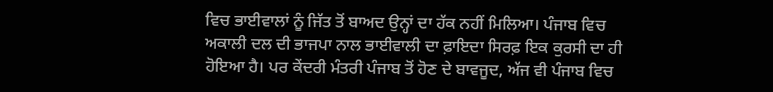ਵਿਚ ਭਾਈਵਾਲਾਂ ਨੂੰ ਜਿੱਤ ਤੋਂ ਬਾਅਦ ਉਨ੍ਹਾਂ ਦਾ ਹੱਕ ਨਹੀਂ ਮਿਲਿਆ। ਪੰਜਾਬ ਵਿਚ ਅਕਾਲੀ ਦਲ ਦੀ ਭਾਜਪਾ ਨਾਲ ਭਾਈਵਾਲੀ ਦਾ ਫ਼ਾਇਦਾ ਸਿਰਫ਼ ਇਕ ਕੁਰਸੀ ਦਾ ਹੀ ਹੋਇਆ ਹੈ। ਪਰ ਕੇਂਦਰੀ ਮੰਤਰੀ ਪੰਜਾਬ ਤੋਂ ਹੋਣ ਦੇ ਬਾਵਜੂਦ, ਅੱਜ ਵੀ ਪੰਜਾਬ ਵਿਚ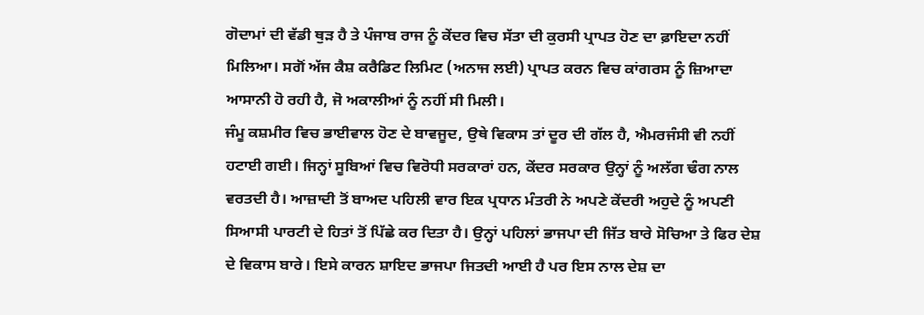ਗੋਦਾਮਾਂ ਦੀ ਵੱਡੀ ਥੁੜ ਹੈ ਤੇ ਪੰਜਾਬ ਰਾਜ ਨੂੰ ਕੇਂਦਰ ਵਿਚ ਸੱਤਾ ਦੀ ਕੁਰਸੀ ਪ੍ਰਾਪਤ ਹੋਣ ਦਾ ਫ਼ਾਇਦਾ ਨਹੀਂ ਮਿਲਿਆ। ਸਗੋਂ ਅੱਜ ਕੈਸ਼ ਕਰੈਡਿਟ ਲਿਮਿਟ (ਅਨਾਜ ਲਈ) ਪ੍ਰਾਪਤ ਕਰਨ ਵਿਚ ਕਾਂਗਰਸ ਨੂੰ ਜ਼ਿਆਦਾ ਆਸਾਨੀ ਹੋ ਰਹੀ ਹੈ, ਜੋ ਅਕਾਲੀਆਂ ਨੂੰ ਨਹੀਂ ਸੀ ਮਿਲੀ।
ਜੰਮੂ ਕਸ਼ਮੀਰ ਵਿਚ ਭਾਈਵਾਲ ਹੋਣ ਦੇ ਬਾਵਜੂਦ, ਉਥੇ ਵਿਕਾਸ ਤਾਂ ਦੂਰ ਦੀ ਗੱਲ ਹੈ, ਐਮਰਜੰਸੀ ਵੀ ਨਹੀਂ ਹਟਾਈ ਗਈ। ਜਿਨ੍ਹਾਂ ਸੂਬਿਆਂ ਵਿਚ ਵਿਰੋਧੀ ਸਰਕਾਰਾਂ ਹਨ, ਕੇਂਦਰ ਸਰਕਾਰ ਉਨ੍ਹਾਂ ਨੂੰ ਅਲੱਗ ਢੰਗ ਨਾਲ ਵਰਤਦੀ ਹੈ। ਆਜ਼ਾਦੀ ਤੋਂ ਬਾਅਦ ਪਹਿਲੀ ਵਾਰ ਇਕ ਪ੍ਰਧਾਨ ਮੰਤਰੀ ਨੇ ਅਪਣੇ ਕੇਂਦਰੀ ਅਹੁਦੇ ਨੂੰ ਅਪਣੀ ਸਿਆਸੀ ਪਾਰਟੀ ਦੇ ਹਿਤਾਂ ਤੋਂ ਪਿੱਛੇ ਕਰ ਦਿਤਾ ਹੈ। ਉਨ੍ਹਾਂ ਪਹਿਲਾਂ ਭਾਜਪਾ ਦੀ ਜਿੱਤ ਬਾਰੇ ਸੋਚਿਆ ਤੇ ਫਿਰ ਦੇਸ਼ ਦੇ ਵਿਕਾਸ ਬਾਰੇ। ਇਸੇ ਕਾਰਨ ਸ਼ਾਇਦ ਭਾਜਪਾ ਜਿਤਦੀ ਆਈ ਹੈ ਪਰ ਇਸ ਨਾਲ ਦੇਸ਼ ਦਾ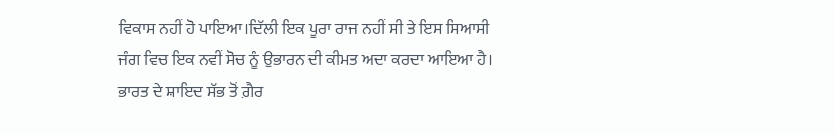ਵਿਕਾਸ ਨਹੀਂ ਹੋ ਪਾਇਆ।ਦਿੱਲੀ ਇਕ ਪੂਰਾ ਰਾਜ ਨਹੀਂ ਸੀ ਤੇ ਇਸ ਸਿਆਸੀ ਜੰਗ ਵਿਚ ਇਕ ਨਵੀਂ ਸੋਚ ਨੂੰ ਉਭਾਰਨ ਦੀ ਕੀਮਤ ਅਦਾ ਕਰਦਾ ਆਇਆ ਹੈ। ਭਾਰਤ ਦੇ ਸ਼ਾਇਦ ਸੱਭ ਤੋਂ ਗ਼ੈਰ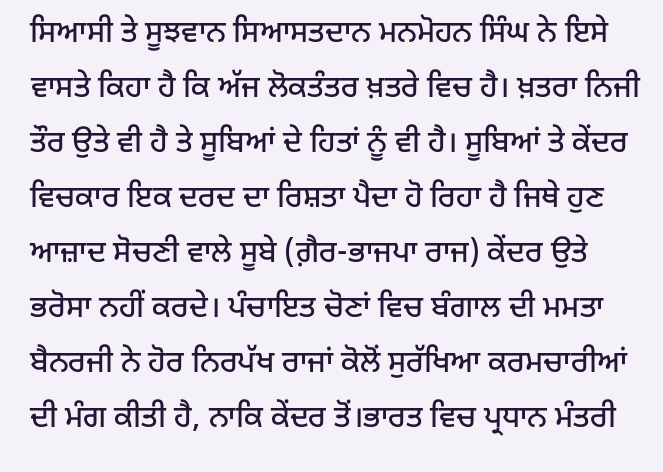ਸਿਆਸੀ ਤੇ ਸੂਝਵਾਨ ਸਿਆਸਤਦਾਨ ਮਨਮੋਹਨ ਸਿੰਘ ਨੇ ਇਸੇ ਵਾਸਤੇ ਕਿਹਾ ਹੈ ਕਿ ਅੱਜ ਲੋਕਤੰਤਰ ਖ਼ਤਰੇ ਵਿਚ ਹੈ। ਖ਼ਤਰਾ ਨਿਜੀ ਤੌਰ ਉਤੇ ਵੀ ਹੈ ਤੇ ਸੂਬਿਆਂ ਦੇ ਹਿਤਾਂ ਨੂੰ ਵੀ ਹੈ। ਸੂਬਿਆਂ ਤੇ ਕੇਂਦਰ ਵਿਚਕਾਰ ਇਕ ਦਰਦ ਦਾ ਰਿਸ਼ਤਾ ਪੈਦਾ ਹੋ ਰਿਹਾ ਹੈ ਜਿਥੇ ਹੁਣ ਆਜ਼ਾਦ ਸੋਚਣੀ ਵਾਲੇ ਸੂਬੇ (ਗ਼ੈਰ-ਭਾਜਪਾ ਰਾਜ) ਕੇਂਦਰ ਉਤੇ ਭਰੋਸਾ ਨਹੀਂ ਕਰਦੇ। ਪੰਚਾਇਤ ਚੋਣਾਂ ਵਿਚ ਬੰਗਾਲ ਦੀ ਮਮਤਾ ਬੈਨਰਜੀ ਨੇ ਹੋਰ ਨਿਰਪੱਖ ਰਾਜਾਂ ਕੋਲੋਂ ਸੁਰੱਖਿਆ ਕਰਮਚਾਰੀਆਂ ਦੀ ਮੰਗ ਕੀਤੀ ਹੈ, ਨਾਕਿ ਕੇਂਦਰ ਤੋਂ।ਭਾਰਤ ਵਿਚ ਪ੍ਰਧਾਨ ਮੰਤਰੀ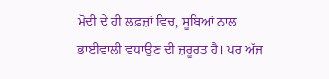ਮੋਦੀ ਦੇ ਹੀ ਲਫ਼ਜ਼ਾਂ ਵਿਚ, ਸੂਬਿਆਂ ਨਾਲ ਭਾਈਵਾਲੀ ਵਧਾਉਣ ਦੀ ਜ਼ਰੂਰਤ ਹੈ। ਪਰ ਅੱਜ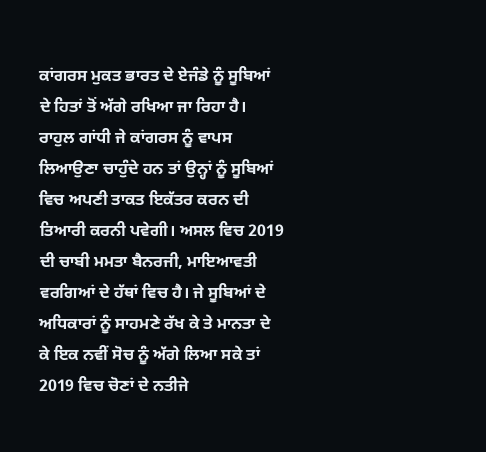ਕਾਂਗਰਸ ਮੁਕਤ ਭਾਰਤ ਦੇ ਏਜੰਡੇ ਨੂੰ ਸੂਬਿਆਂ ਦੇ ਹਿਤਾਂ ਤੋਂ ਅੱਗੇ ਰਖਿਆ ਜਾ ਰਿਹਾ ਹੈ। ਰਾਹੁਲ ਗਾਂਧੀ ਜੇ ਕਾਂਗਰਸ ਨੂੰ ਵਾਪਸ ਲਿਆਉਣਾ ਚਾਹੁੰਦੇ ਹਨ ਤਾਂ ਉਨ੍ਹਾਂ ਨੂੰ ਸੂਬਿਆਂ ਵਿਚ ਅਪਣੀ ਤਾਕਤ ਇਕੱਤਰ ਕਰਨ ਦੀ ਤਿਆਰੀ ਕਰਨੀ ਪਵੇਗੀ। ਅਸਲ ਵਿਚ 2019 ਦੀ ਚਾਬੀ ਮਮਤਾ ਬੈਨਰਜੀ, ਮਾਇਆਵਤੀ ਵਰਗਿਆਂ ਦੇ ਹੱਥਾਂ ਵਿਚ ਹੈ। ਜੇ ਸੂਬਿਆਂ ਦੇ ਅਧਿਕਾਰਾਂ ਨੂੰ ਸਾਹਮਣੇ ਰੱਖ ਕੇ ਤੇ ਮਾਨਤਾ ਦੇ ਕੇ ਇਕ ਨਵੀਂ ਸੋਚ ਨੂੰ ਅੱਗੇ ਲਿਆ ਸਕੇ ਤਾਂ 2019 ਵਿਚ ਚੋਣਾਂ ਦੇ ਨਤੀਜੇ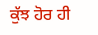ਕੁੱਝ ਹੋਰ ਹੀ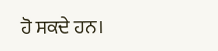ਹੋ ਸਕਦੇ ਹਨ।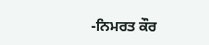-ਨਿਮਰਤ ਕੌਰ